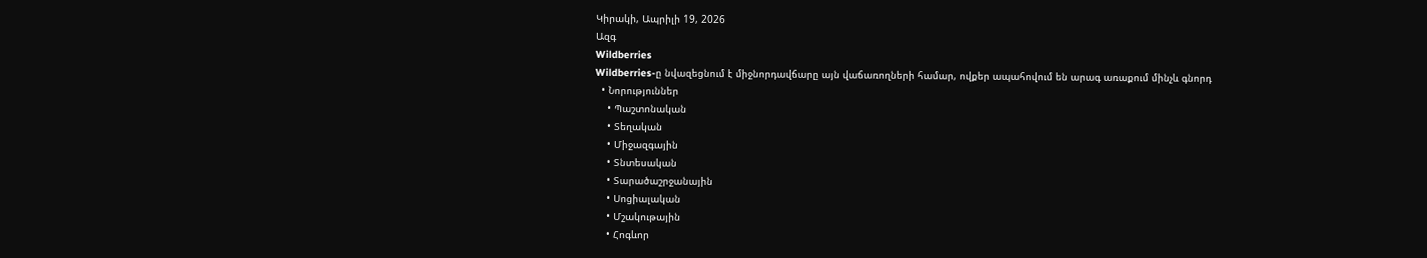Կիրակի, Ապրիլի 19, 2026
Ազգ
Wildberries
Wildberries-ը նվազեցնում է միջնորդավճարը այն վաճառողների համար, ովքեր ապահովում են արագ առաքում մինչև գնորդ
  • Նորություններ
    • Պաշտոնական
    • Տեղական
    • Միջազգային
    • Տնտեսական
    • Տարածաշրջանային
    • Սոցիալական
    • Մշակութային
    • Հոգևոր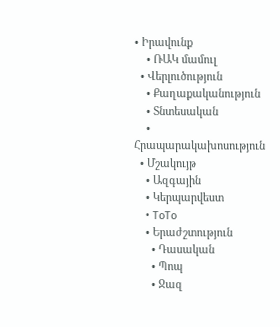• Իրավունք
    • ՌԱԿ մամուլ
  • Վերլուծություն
    • Քաղաքականություն
    • Տնտեսական
    • Հրապարակախոսություն
  • Մշակույթ
    • Ազգային
    • Կերպարվեստ
    • ToTo
    • Երաժշտություն
      • Դասական
      • Պոպ
      • Ջազ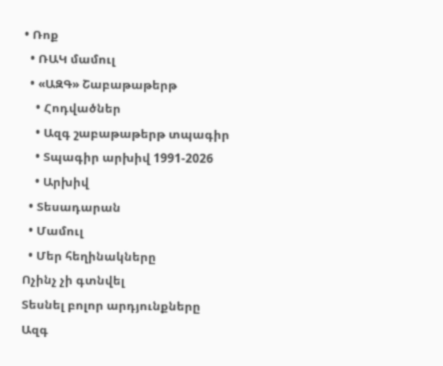• Ռոք
  • ՌԱԿ մամուլ
  • «ԱԶԳ» Շաբաթաթերթ
    • Հոդվածներ
    • Ազգ շաբաթաթերթ տպագիր
    • Տպագիր արխիվ 1991-2026
    • Արխիվ
  • Տեսադարան
  • Մամուլ
  • Մեր հեղինակները
Ոչինչ չի գտնվել
Տեսնել բոլոր արդյունքները
Ազգ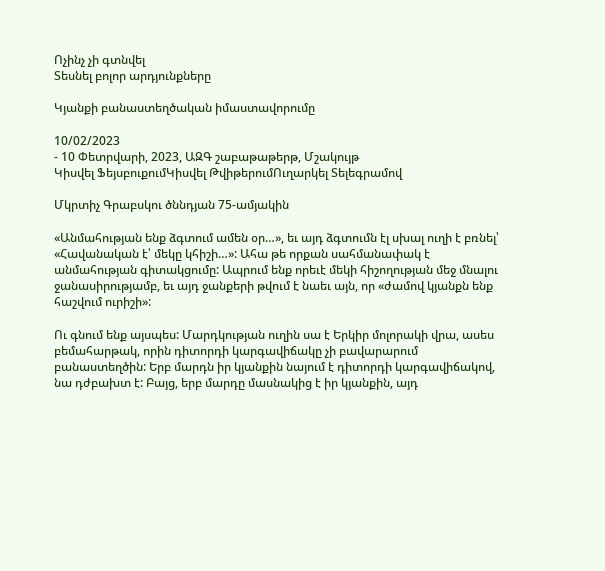Ոչինչ չի գտնվել
Տեսնել բոլոր արդյունքները

Կյանքի բանաստեղծական իմաստավորումը

10/02/2023
- 10 Փետրվարի, 2023, ԱԶԳ շաբաթաթերթ, Մշակույթ
Կիսվել ՖեյսբուքումԿիսվել ԹվիթերումՈւղարկել Տելեգրամով

Մկրտիչ Գրաբսկու ծննդյան 75-ամյակին

«Անմահության ենք ձգտում ամեն օր…», եւ այդ ձգտումն էլ սխալ ուղի է բռնել՝ «Հավանական է՝ մեկը կհիշի…»: Ահա թե որքան սահմանափակ է անմահության գիտակցումը: Ապրում ենք որեւէ մեկի հիշողության մեջ մնալու ջանասիրությամբ, եւ այդ ջանքերի թվում է նաեւ այն, որ «ժամով կյանքն ենք հաշվում ուրիշի»:

Ու գնում ենք այսպես: Մարդկության ուղին սա է Երկիր մոլորակի վրա, ասես բեմահարթակ, որին դիտորդի կարգավիճակը չի բավարարում բանաստեղծին: Երբ մարդն իր կյանքին նայում է դիտորդի կարգավիճակով, նա դժբախտ է: Բայց, երբ մարդը մասնակից է իր կյանքին, այդ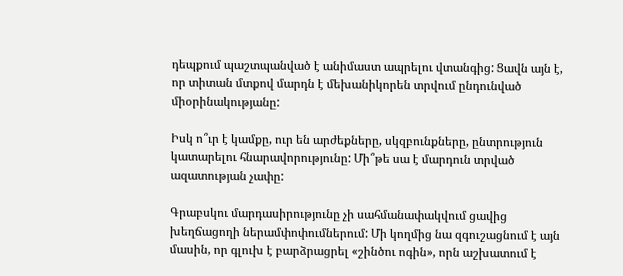դեպքում պաշտպանված է անիմաստ ապրելու վտանգից: Ցավն այն է, որ տիտան մտքով մարդն է մեխանիկորեն տրվում ընդունված միօրինակությանը:

Իսկ ո՞ւր է կամքը, ուր են արժեքները, սկզբունքները, ընտրություն կատարելու հնարավորությունը: Մի՞թե սա է մարդուն տրված ազատության չափը:

Գրաբսկու մարդասիրությունը չի սահմանափակվում ցավից խեղճացողի ներամփոփումներում: Մի կողմից նա զգուշացնում է այն մասին, որ գլուխ է բարձրացրել «շինծու ոգին», որն աշխատում է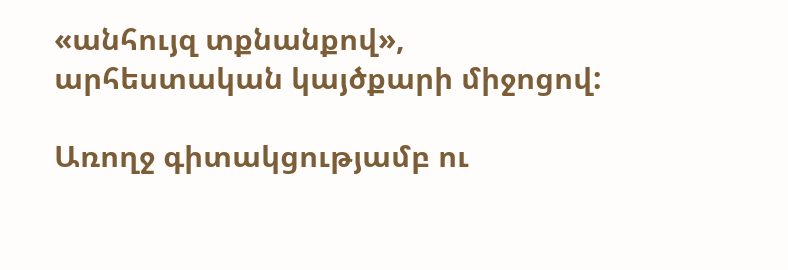«անհույզ տքնանքով», արհեստական կայծքարի միջոցով:

Առողջ գիտակցությամբ ու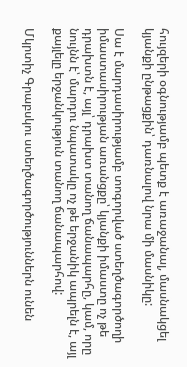հույզերի օգնությամբ պետք է առաջանալ, մասնակցել կյանքի ընթացքին՝ դառնալով նրա մի մասնիկը:

Սա է մարդասիրությամբ տոգորված ստեղծագործողի իմաստասիրության առանցքը՝ կյանքի իմաստը ոչ թե դրախտն է, այլ՝ դրախտ տանող ճանապարհը, կամ, որը նույնն է՝ մարդու նպատակը ոչ թե երջանիկ ապրելն է, այլ քայլելը երջանկություն տանող ճանապարհով:

Մկրտիչ Գրաբսկու ստեղծագործություններն ունեն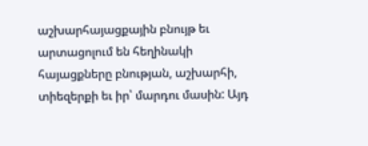աշխարհայացքային բնույթ եւ արտացոլում են հեղինակի հայացքները բնության, աշխարհի, տիեզերքի եւ իր՝ մարդու մասին: Այդ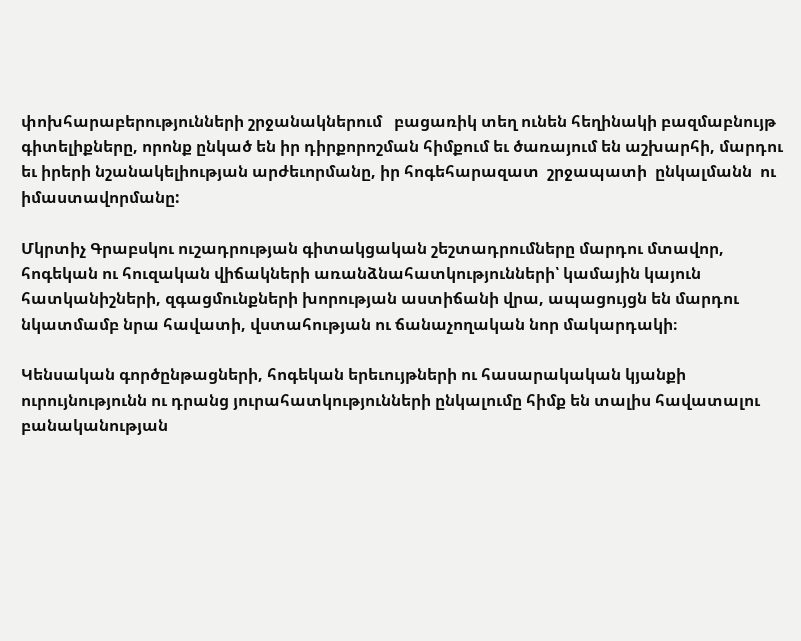փոխհարաբերությունների շրջանակներում   բացառիկ տեղ ունեն հեղինակի բազմաբնույթ գիտելիքները, որոնք ընկած են իր դիրքորոշման հիմքում եւ ծառայում են աշխարհի, մարդու եւ իրերի նշանակելիության արժեւորմանը, իր հոգեհարազատ  շրջապատի  ընկալմանն  ու իմաստավորմանը:

Մկրտիչ Գրաբսկու ուշադրության գիտակցական շեշտադրումները մարդու մտավոր, հոգեկան ու հուզական վիճակների առանձնահատկությունների՝ կամային կայուն հատկանիշների, զգացմունքների խորության աստիճանի վրա, ապացույցն են մարդու նկատմամբ նրա հավատի, վստահության ու ճանաչողական նոր մակարդակի։

Կենսական գործընթացների, հոգեկան երեւույթների ու հասարակական կյանքի ուրույնությունն ու դրանց յուրահատկությունների ընկալումը հիմք են տալիս հավատալու բանականության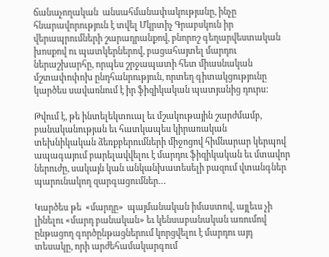ճանաչողական  անսահմանափակությանը, ինչը հնարավորություն է տվել Մկրտիչ Գրաբսկուն իր վերապրումների շարադրանքով, բնորոշ գեղարվեստական խոսքով ու պատկերներով, բացահայտել մարդու ներաշխարհը, որպես շրջապատի հետ միասնական մշտափոփոխ ընդհանրություն, որտեղ գիտակցությունը կարծես սավառնում է իր ֆիզիկական պատյանից դուրս:

Թվում է, թե ինտելեկտուալ եւ մշակութային շարժմամբ, բանականության եւ հատկապես կիրառական տեխնիկական ձեռքբերումների միջոցով հիմնարար կերպով ապագայում բարելավվելու է մարդու ֆիզիկական եւ մտավոր ներուժը, սակայն կան անկանխատեսելի բազում վտանգներ պարունակող զարգացումներ…

Կարծես թե  «մարդը»  պայմանական իմաստով, այլեւս չի լինելու «մարդ բանական» եւ կենսաբանական առումով ընթացող գործընթացներում կորցվելու է մարդու այդ տեսակը, որի արժեհամակարգում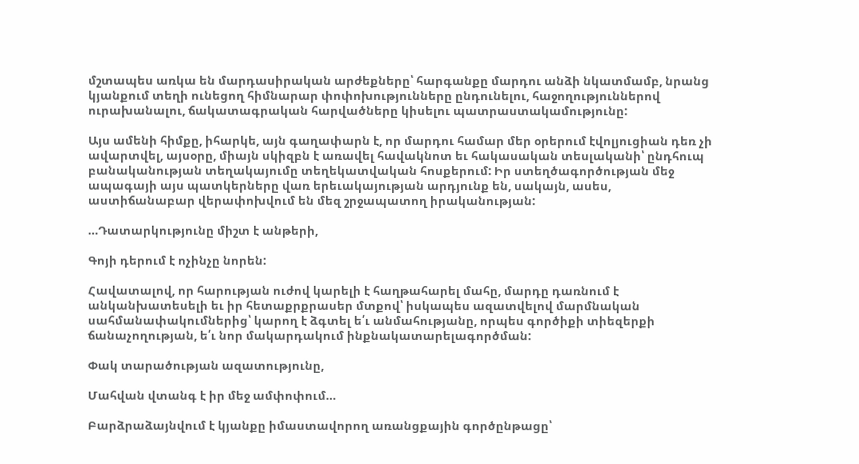մշտապես առկա են մարդասիրական արժեքները՝ հարգանքը մարդու անձի նկատմամբ, նրանց կյանքում տեղի ունեցող հիմնարար փոփոխությունները ընդունելու, հաջողություններով ուրախանալու, ճակատագրական հարվածները կիսելու պատրաստակամությունը:

Այս ամենի հիմքը, իհարկե, այն գաղափարն է, որ մարդու համար մեր օրերում էվոլյուցիան դեռ չի ավարտվել, այսօրը, միայն սկիզբն է առավել հավակնոտ եւ հակասական տեսլականի՝ ընդհուպ բանականության տեղակայումը տեղեկատվական հոսքերում: Իր ստեղծագործության մեջ ապագայի այս պատկերները վառ երեւակայության արդյունք են, սակայն, ասես, աստիճանաբար վերափոխվում են մեզ շրջապատող իրականության:

…Դատարկությունը միշտ է անթերի,

Գոյի դերում է ոչինչը նորեն:

Հավատալով, որ հարության ուժով կարելի է հաղթահարել մահը, մարդը դառնում է անկանխատեսելի եւ իր հետաքրքրասեր մտքով՝ իսկապես ազատվելով մարմնական սահմանափակումներից՝ կարող է ձգտել ե՛ւ անմահությանը, որպես գործիքի տիեզերքի ճանաչողության, ե՛ւ նոր մակարդակում ինքնակատարելագործման:

Փակ տարածության ազատությունը,

Մահվան վտանգ է իր մեջ ամփոփում…

Բարձրաձայնվում է կյանքը իմաստավորող առանցքային գործընթացը՝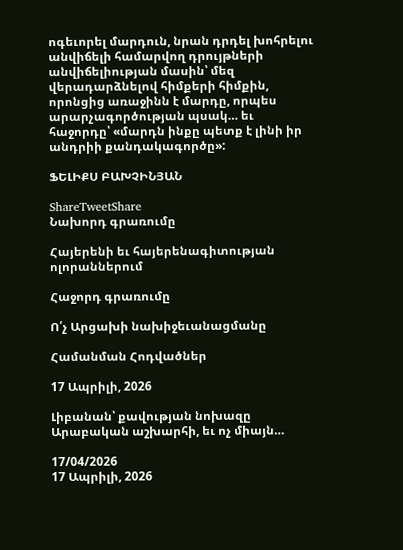ոգեւորել մարդուն, նրան դրդել խոհրելու անվիճելի համարվող դրույթների անվիճելիության մասին՝ մեզ վերադարձնելով հիմքերի հիմքին, որոնցից առաջինն է մարդը, որպես արարչագործության պսակ… եւ հաջորդը՝ «մարդն ինքը պետք է լինի իր անդրիի քանդակագործը»:

ՖԵԼԻՔՍ ԲԱԽՉԻՆՅԱՆ

ShareTweetShare
Նախորդ գրառումը

Հայերենի եւ հայերենագիտության ոլորաններում

Հաջորդ գրառումը

Ո՛չ Արցախի նախիջեւանացմանը

Համանման Հոդվածներ

17 Ապրիլի, 2026

Լիբանան՝ քավության նոխազը Արաբական աշխարհի, եւ ոչ միայն…

17/04/2026
17 Ապրիլի, 2026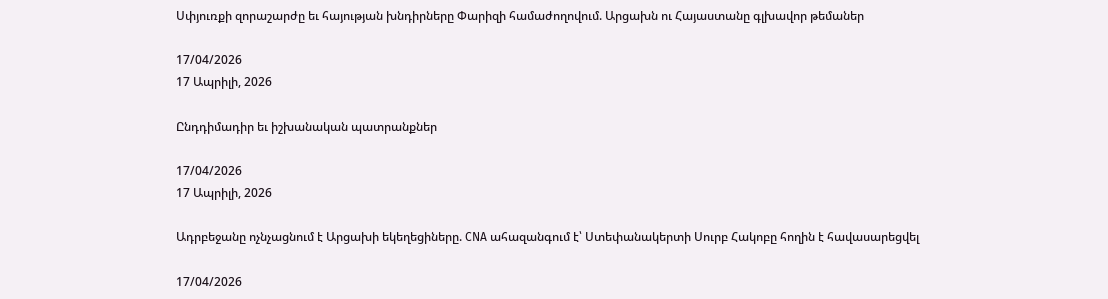Սփյուռքի զորաշարժը եւ հայության խնդիրները Փարիզի համաժողովում. Արցախն ու Հայաստանը գլխավոր թեմաներ

17/04/2026
17 Ապրիլի, 2026

Ընդդիմադիր եւ իշխանական պատրանքներ

17/04/2026
17 Ապրիլի, 2026

Ադրբեջանը ոչնչացնում է Արցախի եկեղեցիները. CNA ահազանգում է՝ Ստեփանակերտի Սուրբ Հակոբը հողին է հավասարեցվել

17/04/2026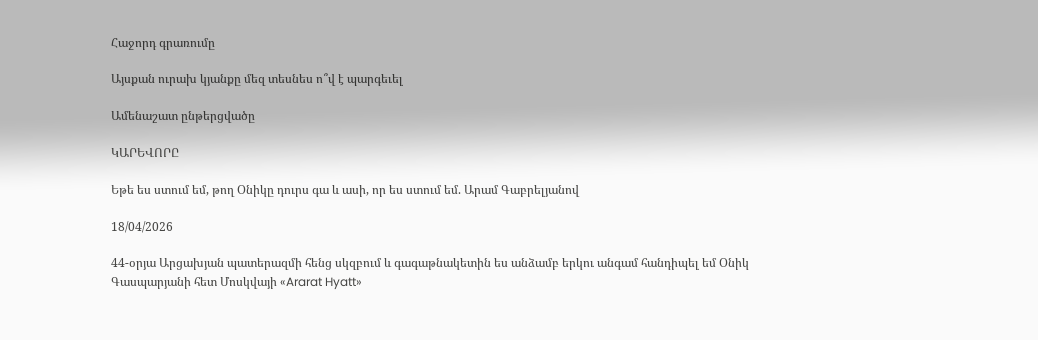Հաջորդ գրառումը

Այսքան ուրախ կյանքը մեզ տեսնես ո՞վ է պարգեւել

Ամենաշատ ընթերցվածը

ԿԱՐԵՎՈՐԸ

Եթե ես ստում եմ, թող Օնիկը դուրս գա և ասի, որ ես ստում եմ. Արամ Գաբրելյանով

18/04/2026

44-օրյա Արցախյան պատերազմի հենց սկզբում և գագաթնակետին ես անձամբ երկու անգամ հանդիպել եմ Օնիկ Գասպարյանի հետ Մոսկվայի «Ararat Hyatt»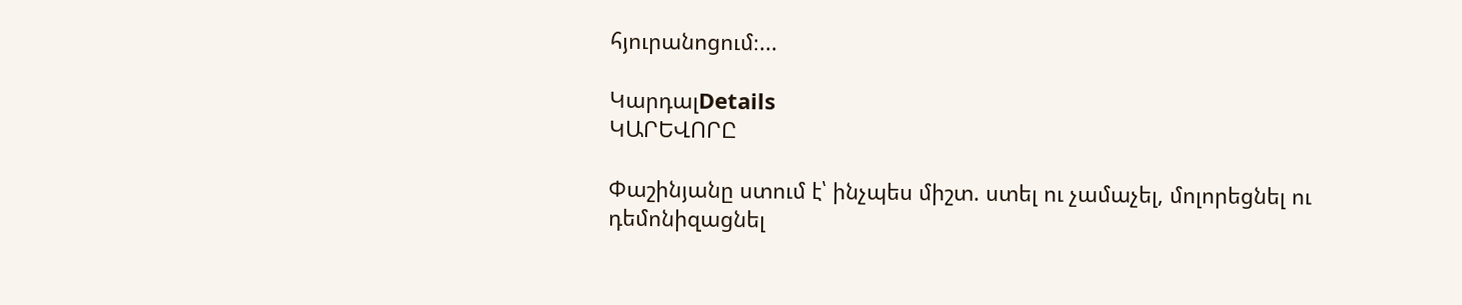հյուրանոցում։...

ԿարդալDetails
ԿԱՐԵՎՈՐԸ

Փաշինյանը ստում է՝ ինչպես միշտ. ստել ու չամաչել, մոլորեցնել ու դեմոնիզացնել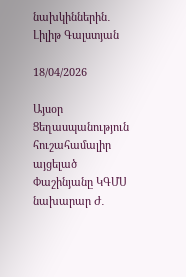նախկիններին․ Լիլիթ Գալստյան

18/04/2026

Այսօր Ցեղասպանություն հուշահամալիր այցելած Փաշինյանը ԿԳՄՍ նախարար Ժ․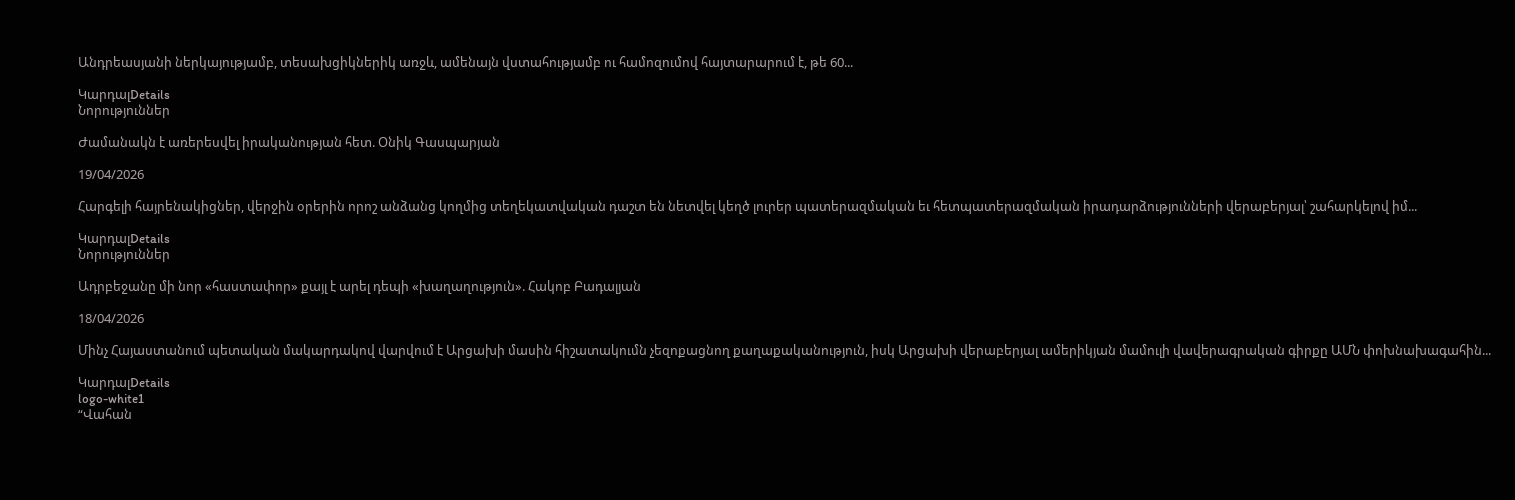Անդրեասյանի ներկայությամբ, տեսախցիկներիկ առջև, ամենայն վստահությամբ ու համոզումով հայտարարում է, թե 60...

ԿարդալDetails
Նորություններ

Ժամանակն է առերեսվել իրականության հետ. Օնիկ Գասպարյան

19/04/2026

Հարգելի հայրենակիցներ, վերջին օրերին որոշ անձանց կողմից տեղեկատվական դաշտ են նետվել կեղծ լուրեր պատերազմական եւ հետպատերազմական իրադարձությունների վերաբերյալ՝ շահարկելով իմ...

ԿարդալDetails
Նորություններ

Ադրբեջանը մի նոր «հաստափոր» քայլ է արել դեպի «խաղաղություն». Հակոբ Բադալյան

18/04/2026

Մինչ Հայաստանում պետական մակարդակով վարվում է Արցախի մասին հիշատակումն չեզոքացնող քաղաքականություն, իսկ Արցախի վերաբերյալ ամերիկյան մամուլի վավերագրական գիրքը ԱՄՆ փոխնախագահին...

ԿարդալDetails
logo-white1
“Վահան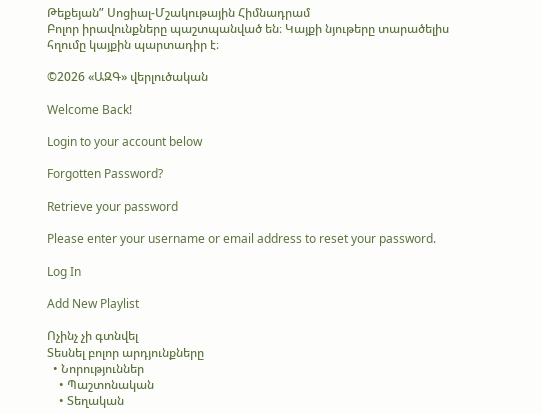Թեքեյան” Սոցիալ-Մշակութային Հիմնադրամ
Բոլոր իրավունքները պաշտպանված են։ Կայքի նյութերը տարածելիս հղումը կայքին պարտադիր է։

©2026 «ԱԶԳ» վերլուծական

Welcome Back!

Login to your account below

Forgotten Password?

Retrieve your password

Please enter your username or email address to reset your password.

Log In

Add New Playlist

Ոչինչ չի գտնվել
Տեսնել բոլոր արդյունքները
  • Նորություններ
    • Պաշտոնական
    • Տեղական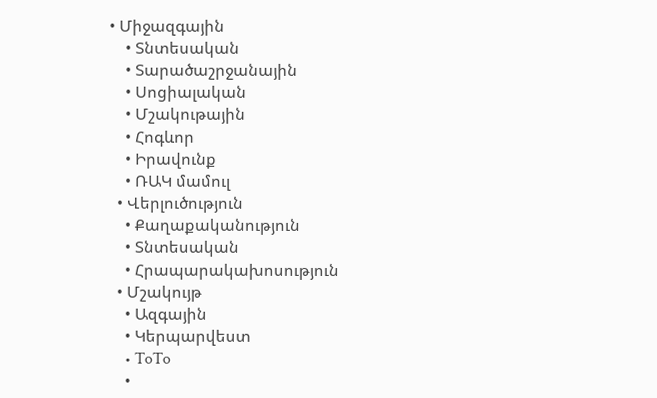• Միջազգային
    • Տնտեսական
    • Տարածաշրջանային
    • Սոցիալական
    • Մշակութային
    • Հոգևոր
    • Իրավունք
    • ՌԱԿ մամուլ
  • Վերլուծություն
    • Քաղաքականություն
    • Տնտեսական
    • Հրապարակախոսություն
  • Մշակույթ
    • Ազգային
    • Կերպարվեստ
    • ToTo
    •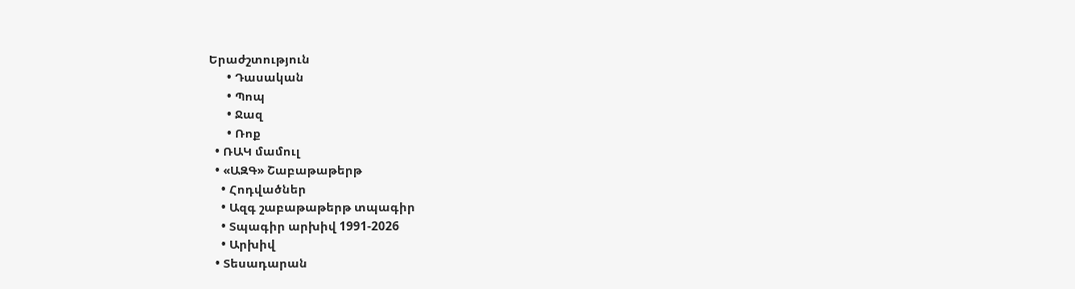Երաժշտություն
      • Դասական
      • Պոպ
      • Ջազ
      • Ռոք
  • ՌԱԿ մամուլ
  • «ԱԶԳ» Շաբաթաթերթ
    • Հոդվածներ
    • Ազգ շաբաթաթերթ տպագիր
    • Տպագիր արխիվ 1991-2026
    • Արխիվ
  • Տեսադարան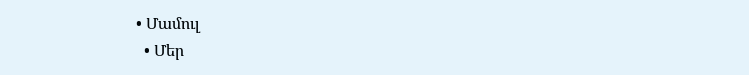• Մամուլ
  • Մեր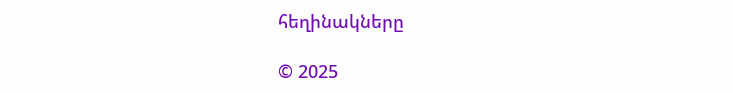հեղինակները

© 2025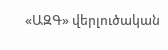«ԱԶԳ» վերլուծական